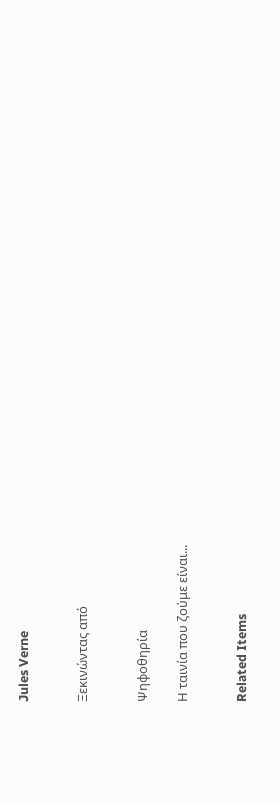Jules Verne


Ξεκινώντας από


Ψηφοθηρία

Η ταινία που ζούμε είναι...


Related Items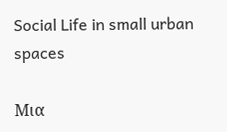Social Life in small urban spaces

Μια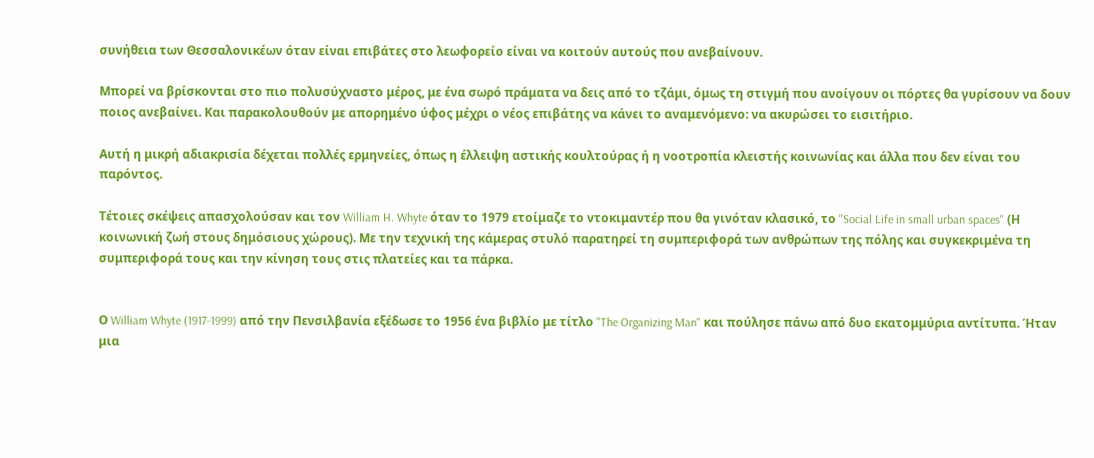συνήθεια των Θεσσαλονικέων όταν είναι επιβάτες στο λεωφορείο είναι να κοιτούν αυτούς που ανεβαίνουν.

Μπορεί να βρίσκονται στο πιο πολυσύχναστο μέρος, με ένα σωρό πράματα να δεις από το τζάμι, όμως τη στιγμή που ανοίγουν οι πόρτες θα γυρίσουν να δουν ποιος ανεβαίνει. Και παρακολουθούν με απορημένο ύφος μέχρι ο νέος επιβάτης να κάνει το αναμενόμενο: να ακυρώσει το εισιτήριο.

Αυτή η μικρή αδιακρισία δέχεται πολλές ερμηνείες, όπως η έλλειψη αστικής κουλτούρας ή η νοοτροπία κλειστής κοινωνίας και άλλα που δεν είναι του παρόντος.

Τέτοιες σκέψεις απασχολούσαν και τον William H. Whyte όταν το 1979 ετοίμαζε το ντοκιμαντέρ που θα γινόταν κλασικό, το "Social Life in small urban spaces" (Η κοινωνική ζωή στους δημόσιους χώρους). Με την τεχνική της κάμερας στυλό παρατηρεί τη συμπεριφορά των ανθρώπων της πόλης και συγκεκριμένα τη συμπεριφορά τους και την κίνηση τους στις πλατείες και τα πάρκα.


Ο William Whyte (1917-1999) από την Πενσιλβανία εξέδωσε το 1956 ένα βιβλίο με τίτλο "The Organizing Man" και πούλησε πάνω από δυο εκατομμύρια αντίτυπα. Ήταν μια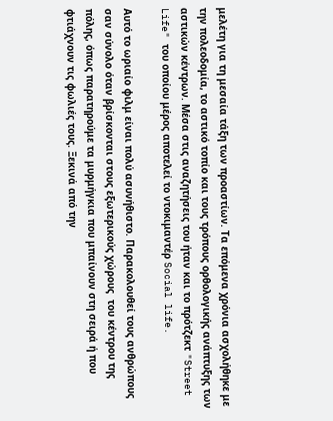μελέτη για τη μεσαία τάξη των προαστίων. Τα επόμενα χρόνια ασχολήθηκε με την πολεοδομία, το αστικό τοπίο και τους τρόπους ορθολογικής ανάπτυξης των αστικών κέντρων. Μέσα στις αναζητήσεις του ήταν και το πρότζεκτ "Street Life" του οποίου μέρος αποτελεί το ντοκιμαντέρ Social life.

Αυτό το ωριαίο φιλμ είναι πολύ ασυνήθιστο. Παρακολουθεί τους ανθρώπους σαν σύνολο όταν βρίσκονται στους εξωτερικούς χώρους  του κέντρου της πόλης, όπως παρατηρούμε τα μυρμήγκια που μπαίνουν στη σειρά ή που φτιάχνουν τις φωλιές τους. Ξεκινά από την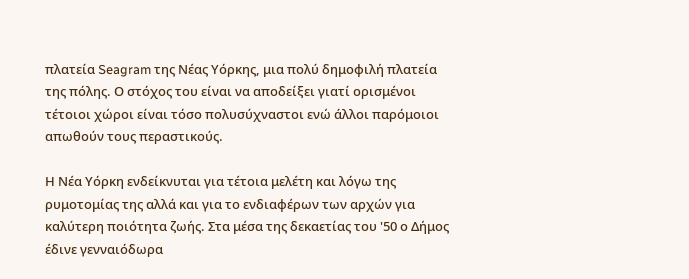πλατεία Seagram της Νέας Υόρκης, μια πολύ δημοφιλή πλατεία της πόλης. Ο στόχος του είναι να αποδείξει γιατί ορισμένοι τέτοιοι χώροι είναι τόσο πολυσύχναστοι ενώ άλλοι παρόμοιοι απωθούν τους περαστικούς.

Η Νέα Υόρκη ενδείκνυται για τέτοια μελέτη και λόγω της ρυμοτομίας της αλλά και για το ενδιαφέρων των αρχών για καλύτερη ποιότητα ζωής. Στα μέσα της δεκαετίας του '50 ο Δήμος έδινε γενναιόδωρα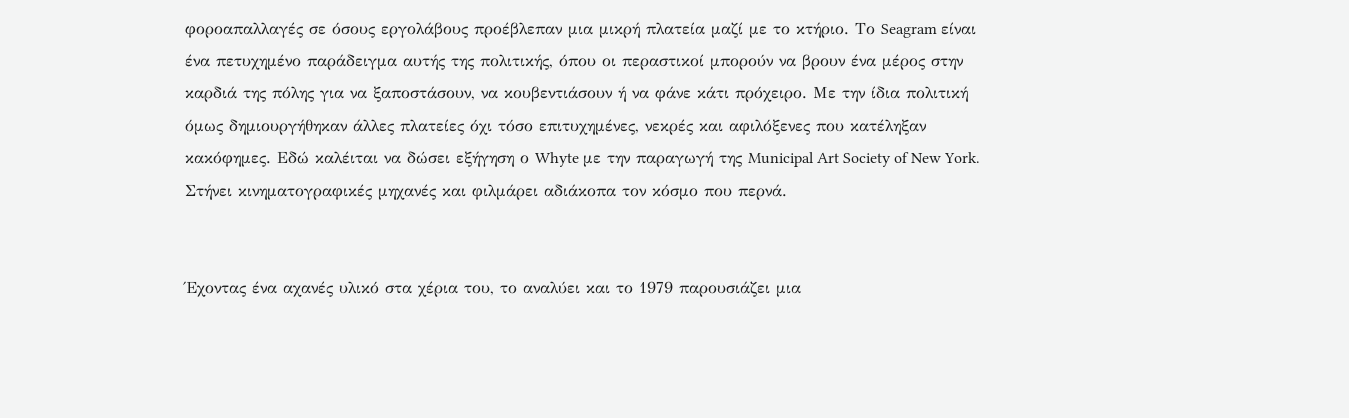φοροαπαλλαγές σε όσους εργολάβους προέβλεπαν μια μικρή πλατεία μαζί με το κτήριο. Το Seagram είναι ένα πετυχημένο παράδειγμα αυτής της πολιτικής, όπου οι περαστικοί μπορούν να βρουν ένα μέρος στην καρδιά της πόλης για να ξαποστάσουν, να κουβεντιάσουν ή να φάνε κάτι πρόχειρο. Με την ίδια πολιτική όμως δημιουργήθηκαν άλλες πλατείες όχι τόσο επιτυχημένες, νεκρές και αφιλόξενες που κατέληξαν κακόφημες. Εδώ καλέιται να δώσει εξήγηση ο Whyte με την παραγωγή της Municipal Art Society of New York. Στήνει κινηματογραφικές μηχανές και φιλμάρει αδιάκοπα τον κόσμο που περνά.


Έχοντας ένα αχανές υλικό στα χέρια του, το αναλύει και το 1979 παρουσιάζει μια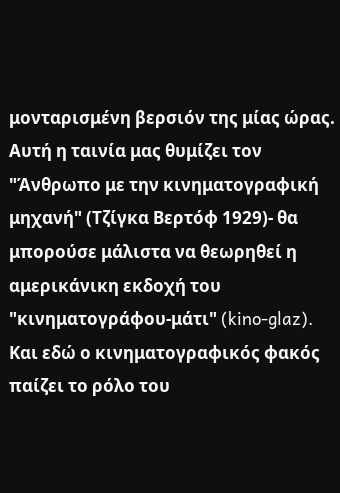μονταρισμένη βερσιόν της μίας ώρας. Αυτή η ταινία μας θυμίζει τον "Άνθρωπο με την κινηματογραφική μηχανή" (Τζίγκα Βερτόφ 1929)- θα μπορούσε μάλιστα να θεωρηθεί η αμερικάνικη εκδοχή του "κινηματογράφου-μάτι" (kino-glaz). Και εδώ ο κινηματογραφικός φακός παίζει το ρόλο του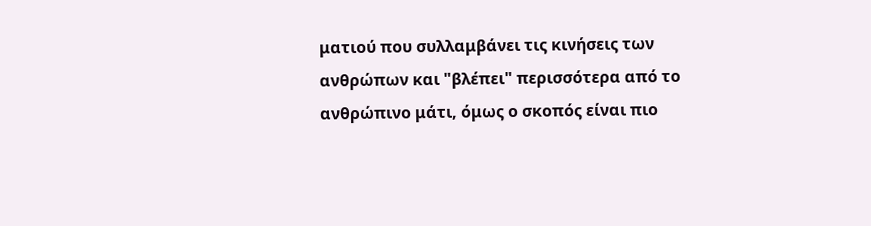ματιού που συλλαμβάνει τις κινήσεις των ανθρώπων και "βλέπει" περισσότερα από το ανθρώπινο μάτι, όμως ο σκοπός είναι πιο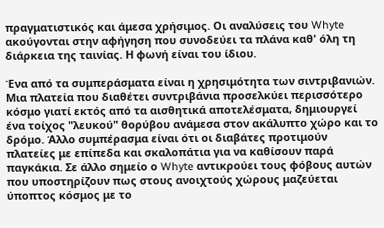πραγματιστικός και άμεσα χρήσιμος. Οι αναλύσεις του Whyte ακούγονται στην αφήγηση που συνοδεύει τα πλάνα καθ' όλη τη διάρκεια της ταινίας. Η φωνή είναι του ίδιου.

Ένα από τα συμπεράσματα είναι η χρησιμότητα των σιντριβανιών. Μια πλατεία που διαθέτει συντριβάνια προσελκύει περισσότερο κόσμο γιατί εκτός από τα αισθητικά αποτελέσματα, δημιουργεί ένα τοίχος "λευκού" θορύβου ανάμεσα στον ακάλυπτο χώρο και το δρόμο. Άλλο συμπέρασμα είναι ότι οι διαβάτες προτιμούν πλατείες με επίπεδα και σκαλοπάτια για να καθίσουν παρά παγκάκια. Σε άλλο σημείο ο Whyte αντικρούει τους φόβους αυτών που υποστηρίζουν πως στους ανοιχτούς χώρους μαζεύεται ύποπτος κόσμος με το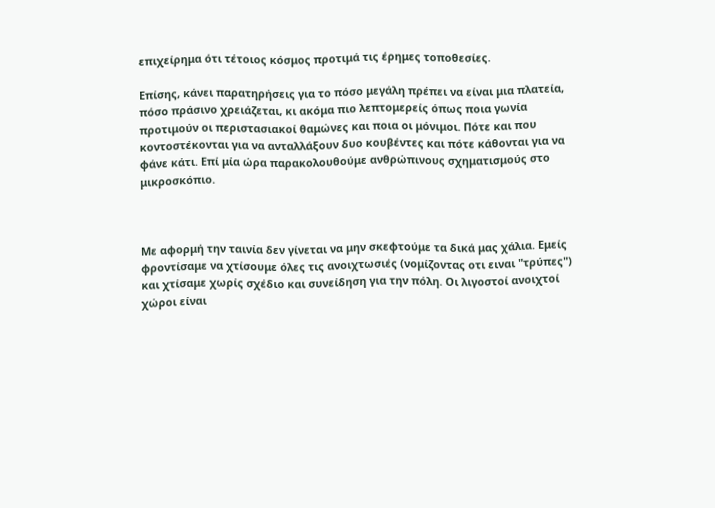επιχείρημα ότι τέτοιος κόσμος προτιμά τις έρημες τοποθεσίες.

Επίσης, κάνει παρατηρήσεις για το πόσο μεγάλη πρέπει να είναι μια πλατεία, πόσο πράσινο χρειάζεται, κι ακόμα πιο λεπτομερείς όπως ποια γωνία προτιμούν οι περιστασιακοί θαμώνες και ποια οι μόνιμοι. Πότε και που κοντοστέκονται για να ανταλλάξουν δυο κουβέντες και πότε κάθονται για να φάνε κάτι. Επί μία ώρα παρακολουθούμε ανθρώπινους σχηματισμούς στο μικροσκόπιο.



Με αφορμή την ταινία δεν γίνεται να μην σκεφτούμε τα δικά μας χάλια. Εμείς φροντίσαμε να χτίσουμε όλες τις ανοιχτωσιές (νομίζοντας οτι ειναι "τρύπες") και χτίσαμε χωρίς σχέδιο και συνείδηση για την πόλη. Οι λιγοστοί ανοιχτοί χώροι είναι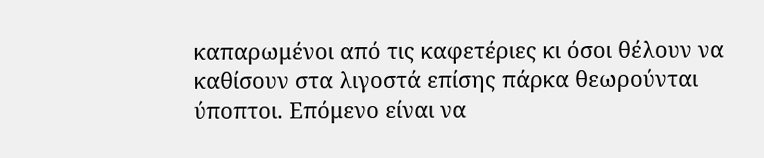καπαρωμένοι από τις καφετέριες κι όσοι θέλουν να καθίσουν στα λιγοστά επίσης πάρκα θεωρούνται ύποπτοι. Επόμενο είναι να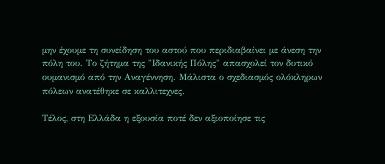μην έχουμε τη συνείδηση του αστού που περιδιαβαίνει με άνεση την πόλη του. Το ζήτημα της "Ιδανικής Πόλης" απασχολεί τον δυτικό ουμανισμό από την Αναγέννηση. Μάλιστα ο σχεδιασμός ολόκληρων πόλεων ανατέθηκε σε καλλιτεχνες.

Τέλος, στη Ελλάδα η εξουσία ποτέ δεν αξιοποίησε τις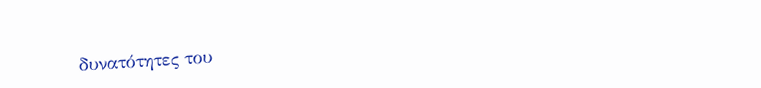δυνατότητες του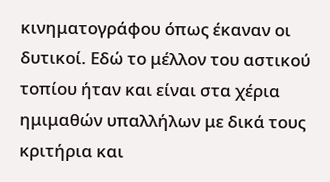κινηματογράφου όπως έκαναν οι δυτικοί. Εδώ το μέλλον του αστικού τοπίου ήταν και είναι στα χέρια ημιμαθών υπαλλήλων με δικά τους κριτήρια και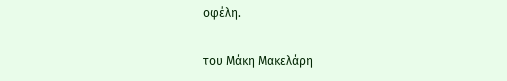οφέλη.


του Μάκη Μακελάρη